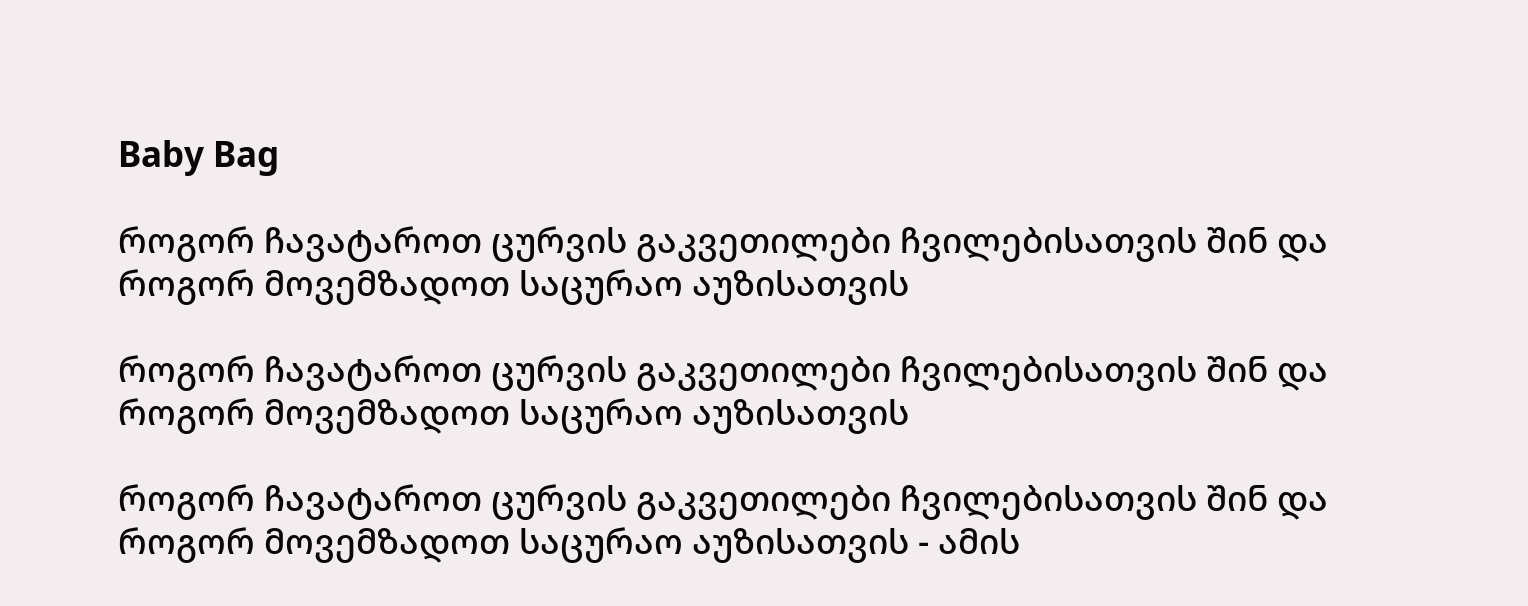Baby Bag

როგორ ჩავატაროთ ცურვის გაკვეთილები ჩვილებისათვის შინ და როგორ მოვემზადოთ საცურაო აუზისათვის

როგორ ჩავატაროთ ცურვის გაკვეთილები ჩვილებისათვის შინ და როგორ მოვემზადოთ საცურაო აუზისათვის

როგორ ჩავატაროთ ცურვის გაკვეთილები ჩვილებისათვის შინ და როგორ მოვემზადოთ საცურაო აუზისათვის - ამის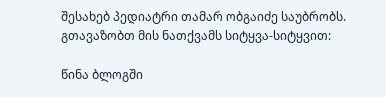შესახებ პედიატრი თამარ ობგაიძე საუბრობს. გთავაზობთ მის ნათქვამს სიტყვა-სიტყვით:

წინა ბლოგში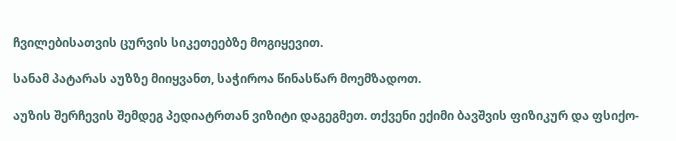ჩვილებისათვის ცურვის სიკეთეებზე მოგიყევით.

სანამ პატარას აუზზე მიიყვანთ, საჭიროა წინასწარ მოემზადოთ.

აუზის შერჩევის შემდეგ პედიატრთან ვიზიტი დაგეგმეთ. თქვენი ექიმი ბავშვის ფიზიკურ და ფსიქო-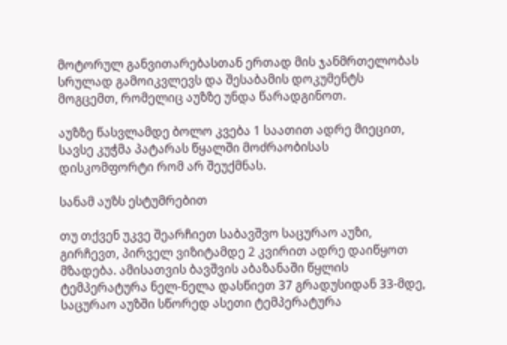მოტორულ განვითარებასთან ერთად მის ჯანმრთელობას სრულად გამოიკვლევს და შესაბამის დოკუმენტს მოგცემთ, რომელიც აუზზე უნდა წარადგინოთ.

აუზზე წასვლამდე ბოლო კვება 1 საათით ადრე მიეცით, სავსე კუჭმა პატარას წყალში მოძრაობისას დისკომფორტი რომ არ შეუქმნას.

სანამ აუზს ესტუმრებით

თუ თქვენ უკვე შეარჩიეთ საბავშვო საცურაო აუზი, გირჩევთ, პირველ ვიზიტამდე 2 კვირით ადრე დაიწყოთ მზადება. ამისათვის ბავშვის აბაზანაში წყლის ტემპერატურა ნელ-ნელა დასწიეთ 37 გრადუსიდან 33-მდე, საცურაო აუზში სწორედ ასეთი ტემპერატურა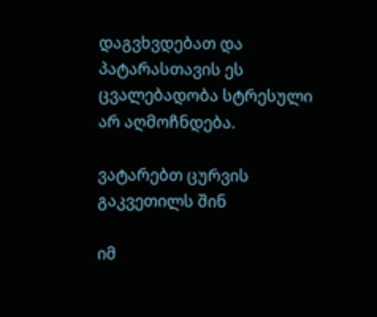დაგვხვდებათ და პატარასთავის ეს ცვალებადობა სტრესული არ აღმოჩნდება.

ვატარებთ ცურვის გაკვეთილს შინ

იმ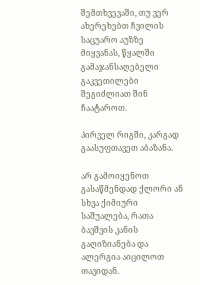შემთხვევაში, თუ ვერ ახერეხებთ ჩვილის საცუარო აუზზე მიყვანას, წყალში გამაჯანსაღებელი გაკვეთილები შეგიძლიათ შინ ჩაატაროთ.

პირველ რიგში, კარგად გაასუფთავეთ აბაზანა.

არ გამოიყენოთ გასაწმენდად ქლორი ან სხვა ქიმიური საშუალება, რათა ბავშვის კანის გაღიზიანება და ალერგია აიცილოთ თავიდან.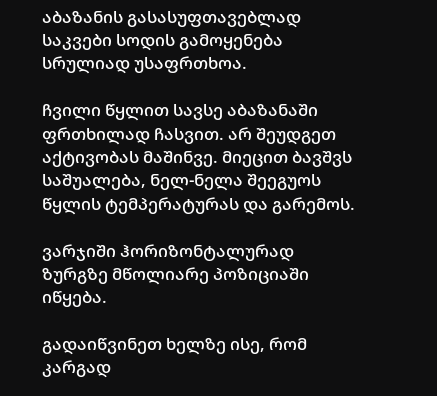აბაზანის გასასუფთავებლად საკვები სოდის გამოყენება სრულიად უსაფრთხოა.

ჩვილი წყლით სავსე აბაზანაში ფრთხილად ჩასვით. არ შეუდგეთ აქტივობას მაშინვე. მიეცით ბავშვს საშუალება, ნელ-ნელა შეეგუოს წყლის ტემპერატურას და გარემოს.

ვარჯიში ჰორიზონტალურად ზურგზე მწოლიარე პოზიციაში იწყება.

გადაიწვინეთ ხელზე ისე, რომ კარგად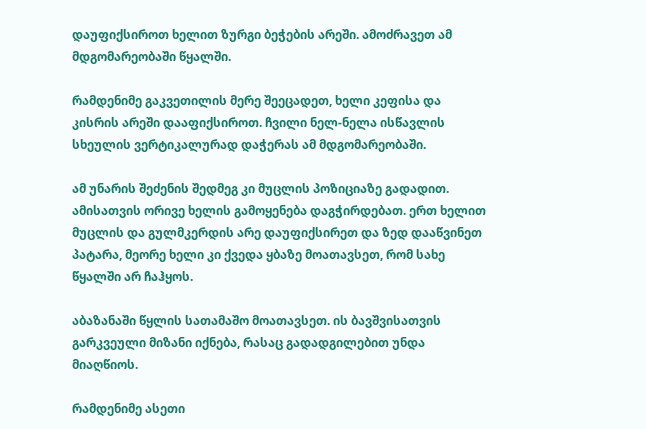დაუფიქსიროთ ხელით ზურგი ბეჭების არეში. ამოძრავეთ ამ მდგომარეობაში წყალში.

რამდენიმე გაკვეთილის მერე შეეცადეთ, ხელი კეფისა და კისრის არეში დააფიქსიროთ. ჩვილი ნელ-ნელა ისწავლის სხეულის ვერტიკალურად დაჭერას ამ მდგომარეობაში.

ამ უნარის შეძენის შედმეგ კი მუცლის პოზიციაზე გადადით. ამისათვის ორივე ხელის გამოყენება დაგჭირდებათ. ერთ ხელით მუცლის და გულმკერდის არე დაუფიქსირეთ და ზედ დააწვინეთ პატარა, მეორე ხელი კი ქვედა ყბაზე მოათავსეთ, რომ სახე წყალში არ ჩაჰყოს.

აბაზანაში წყლის სათამაშო მოათავსეთ. ის ბავშვისათვის გარკვეული მიზანი იქნება, რასაც გადადგილებით უნდა მიაღწიოს.

რამდენიმე ასეთი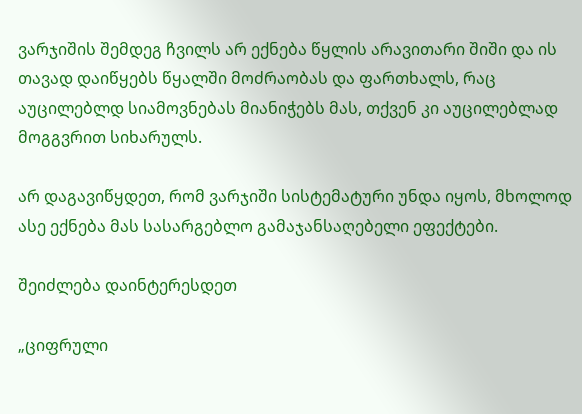ვარჯიშის შემდეგ ჩვილს არ ექნება წყლის არავითარი შიში და ის თავად დაიწყებს წყალში მოძრაობას და ფართხალს, რაც აუცილებლდ სიამოვნებას მიანიჭებს მას, თქვენ კი აუცილებლად მოგგვრით სიხარულს.

არ დაგავიწყდეთ, რომ ვარჯიში სისტემატური უნდა იყოს, მხოლოდ ასე ექნება მას სასარგებლო გამაჯანსაღებელი ეფექტები.

შეიძლება დაინტერესდეთ

„ციფრული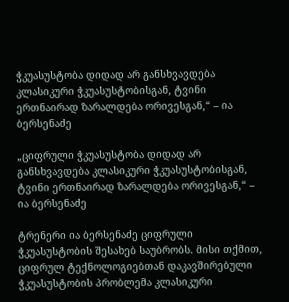ჭკუასუსტობა დიდად არ განსხვავდება კლასიკური ჭკუასუსტობისგან, ტვინი ერთნაირად ზარალდება ორივესგან,“ – ია ბერსენაძე

„ციფრული ჭკუასუსტობა დიდად არ განსხვავდება კლასიკური ჭკუასუსტობისგან, ტვინი ერთნაირად ზარალდება ორივესგან,“ – ია ბერსენაძე

ტრენერი ია ბერსენაძე ციფრული ჭკუასუსტობის შესახებ საუბრობს. მისი თქმით, ციფრულ ტექნოლოგიებთან დაკავშირებული ჭკუასუსტობის პრობლემა კლასიკური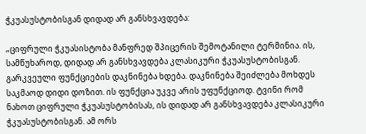ჭკუასუსტობისგან დიდად არ განსხვავდება:

„ციფრული ჭკუასისტობა მანფრედ შპიცერის შემოტანილი ტერმინია. ის, სამწუხაროდ, დიდად არ განსხვავდება კლასიკური ჭკუასუსტობისგან. გარკვეული ფუნქციების დაკნინება ხდება. დაკნინება შეიძლება მოხდეს საკმაოდ დიდი დოზით. ის ფუნქცია უკვე არის უფუნქციოდ. ტვინი რომ ნახოთ ციფრული ჭკუასუსტობისას, ის დიდად არ განსხვავდება კლასიკური ჭკუასუსტობისგან. ამ ორს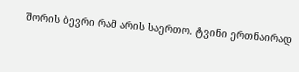შორის ბევრი რამ არის საერთო. ტვინი ერთნაირად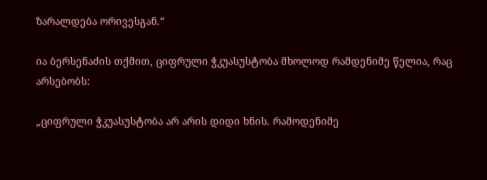ზარალდება ორივესგან.“

ია ბერსენაძის თქმით, ციფრული ჭკუასუსტობა მხოლოდ რამდენიმე წელია, რაც არსებობს:

„ციფრული ჭკუასუსტობა არ არის დიდი ხნის. რამოდენიმე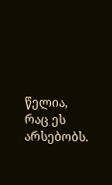წელია, რაც ეს არსებობს.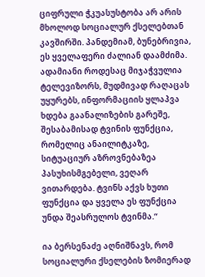ციფრული ჭკუასუსტობა არ არის მხოლოდ სოციალურ ქსელებთან კავშირში. პანდემიამ, ბუნებრივია, ეს ყველაფერი ძალიან დაამძიმა. ადამიანი როდესაც მიჯაჭვულია ტელევიზორს, მუდმივად რაღაცას უყურებს, ინფორმაციის ყლაპვა ხდება გაანალიზების გარეშე, შესაბამისად ტვინის ფუნქცია, რომელიც ანაილიტკაზე, სიტუაციურ აზროვნებაზეა პასუხისმგებელი, ვეღარ ვითარდება. ტვინს აქვს ხუთი ფუნქცია და ყველა ეს ფუნქცია უნდა შეასრულოს ტვინმა.“

ია ბერსენაძე აღნიშნავს, რომ სოციალური ქსელების ზომიერად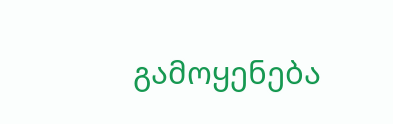გამოყენება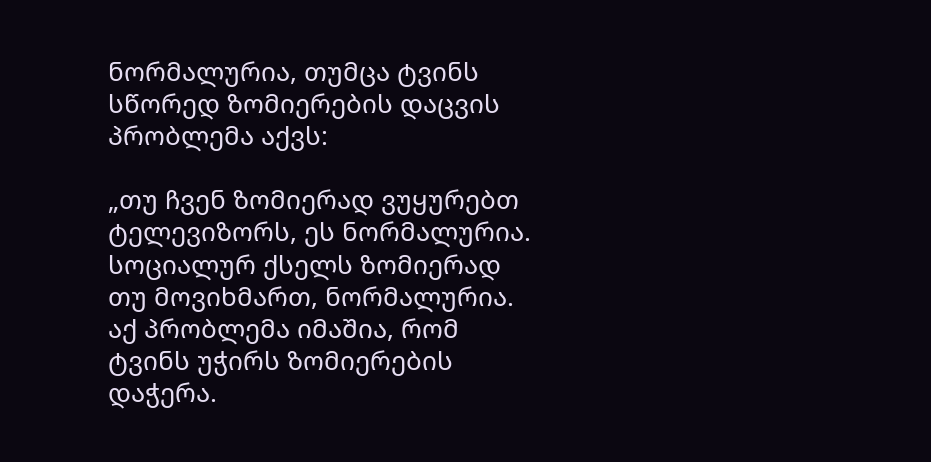ნორმალურია, თუმცა ტვინს სწორედ ზომიერების დაცვის პრობლემა აქვს:

„თუ ჩვენ ზომიერად ვუყურებთ ტელევიზორს, ეს ნორმალურია. სოციალურ ქსელს ზომიერად თუ მოვიხმართ, ნორმალურია. აქ პრობლემა იმაშია, რომ ტვინს უჭირს ზომიერების დაჭერა.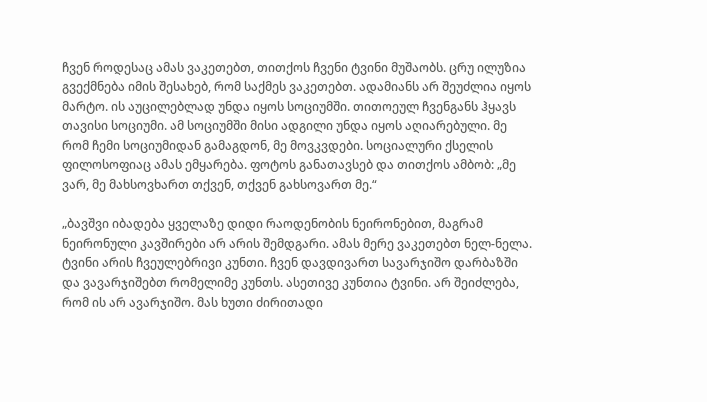ჩვენ როდესაც ამას ვაკეთებთ, თითქოს ჩვენი ტვინი მუშაობს. ცრუ ილუზია გვექმნება იმის შესახებ, რომ საქმეს ვაკეთებთ. ადამიანს არ შეუძლია იყოს მარტო. ის აუცილებლად უნდა იყოს სოციუმში. თითოეულ ჩვენგანს ჰყავს თავისი სოციუმი. ამ სოციუმში მისი ადგილი უნდა იყოს აღიარებული. მე რომ ჩემი სოციუმიდან გამაგდონ, მე მოვკვდები. სოციალური ქსელის ფილოსოფიაც ამას ემყარება. ფოტოს განათავსებ და თითქოს ამბობ: „მე ვარ, მე მახსოვხართ თქვენ, თქვენ გახსოვართ მე.“

„ბავშვი იბადება ყველაზე დიდი რაოდენობის ნეირონებით, მაგრამ ნეირონული კავშირები არ არის შემდგარი. ამას მერე ვაკეთებთ ნელ-ნელა. ტვინი არის ჩვეულებრივი კუნთი. ჩვენ დავდივართ სავარჯიშო დარბაზში და ვავარჯიშებთ რომელიმე კუნთს. ასეთივე კუნთია ტვინი. არ შეიძლება, რომ ის არ ავარჯიშო. მას ხუთი ძირითადი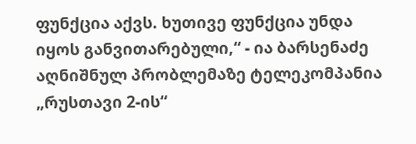ფუნქცია აქვს. ხუთივე ფუნქცია უნდა იყოს განვითარებული,“ - ია ბარსენაძე აღნიშნულ პრობლემაზე ტელეკომპანია „რუსთავი 2-ის“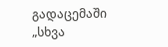გადაცემაში „სხვა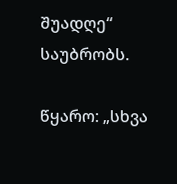შუადღე“ საუბრობს.

წყარო: „სხვა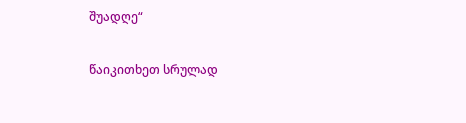შუადღე“

წაიკითხეთ სრულად